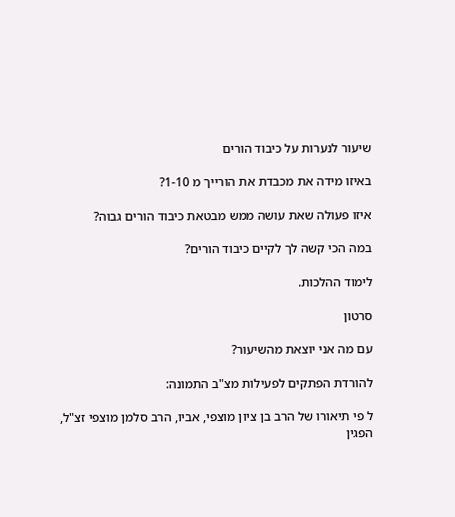שיעור לנערות על כיבוד הורים

באיזו מידה את מכבדת את הורייך מ 1-10?

איזו פעולה שאת עושה ממש מבטאת כיבוד הורים גבוה?

במה הכי קשה לך לקיים כיבוד הורים?

לימוד ההלכות.

סרטון

עם מה אני יוצאת מהשיעור?

להורדת הפתקים לפעילות מצ"ב התמונה:

ל פי תיאורו של הרב בן ציון מוצפי, אביו, הרב סלמן מוצפי זצ"ל, הפגין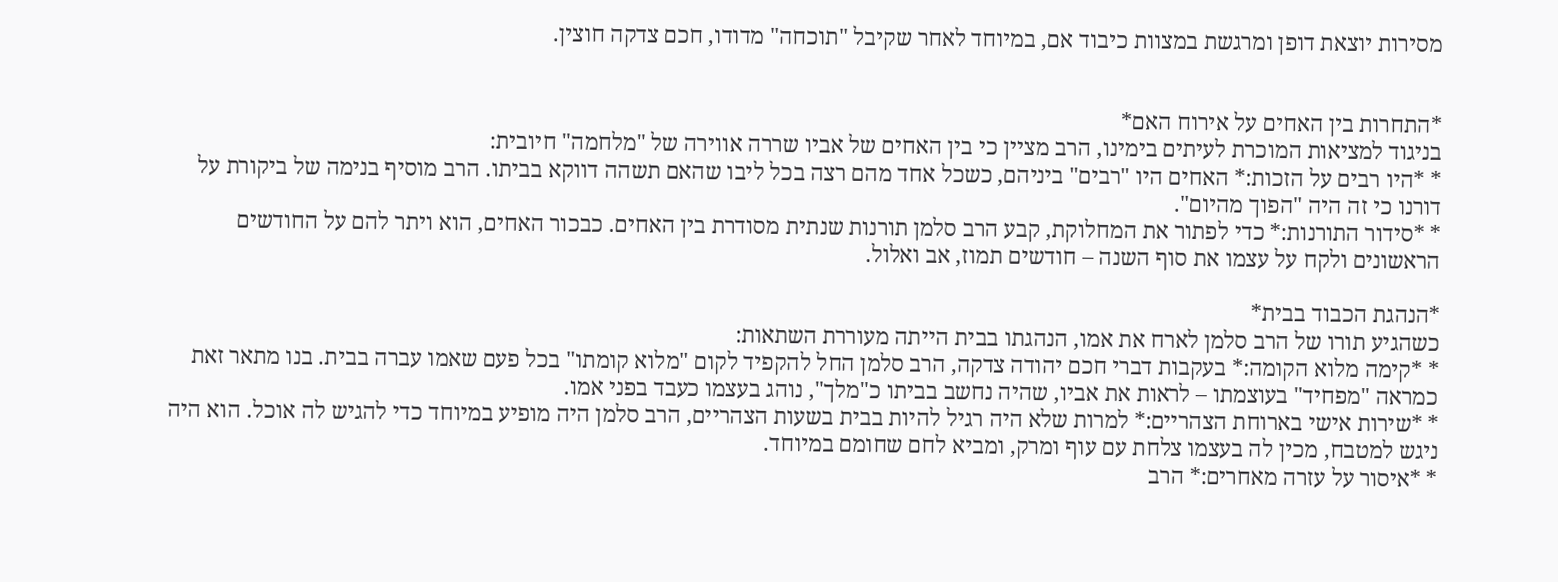מסירות יוצאת דופן ומרגשת במצוות כיבוד אם, במיוחד לאחר שקיבל "תוכחה" מדודו, חכם צדקה חוצין.


*התחרות בין האחים על אירוח האם*
בניגוד למציאות המוכרת לעיתים בימינו, הרב מציין כי בין האחים של אביו שררה אווירה של "מלחמה" חיובית:
* *היו רבים על הזכות:* האחים היו "רבים" ביניהם, כשכל אחד מהם רצה בכל ליבו שהאם תשהה דווקא בביתו. הרב מוסיף בנימה של ביקורת על דורנו כי זה היה "הפוך מהיום".
* *סידור התורנות:* כדי לפתור את המחלוקת, קבע הרב סלמן תורנות שנתית מסודרת בין האחים. כבכור האחים, הוא ויתר להם על החודשים הראשונים ולקח על עצמו את סוף השנה – חודשים תמוז, אב ואלול.

*הנהגת הכבוד בבית*
כשהגיע תורו של הרב סלמן לארח את אמו, הנהגתו בבית הייתה מעוררת השתאות:
* *קימה מלוא הקומה:* בעקבות דברי חכם יהודה צדקה, הרב סלמן החל להקפיד לקום "מלוא קומתו" בכל פעם שאמו עברה בבית. בנו מתאר זאת כמראה "מפחיד" בעוצמתו – לראות את אביו, שהיה נחשב בביתו כ"מלך", נוהג בעצמו כעבד בפני אמו.
* *שירות אישי בארוחת הצהריים:* למרות שלא היה רגיל להיות בבית בשעות הצהריים, הרב סלמן היה מופיע במיוחד כדי להגיש לה אוכל. הוא היה ניגש למטבח, מכין לה בעצמו צלחת עם עוף ומרק, ומביא לחם שחומם במיוחד.
* *איסור על עזרה מאחרים:* הרב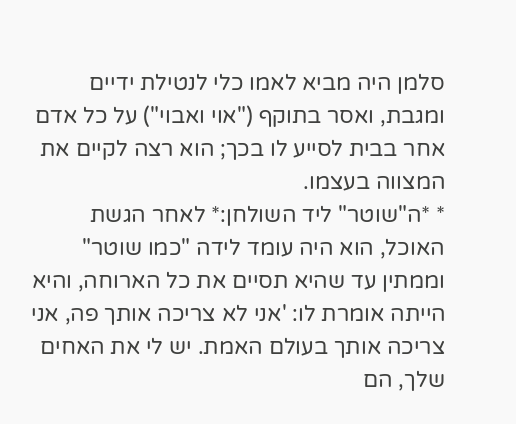סלמן היה מביא לאמו כלי לנטילת ידיים ומגבת, ואסר בתוקף ("אוי ואבוי") על כל אדם אחר בבית לסייע לו בכך; הוא רצה לקיים את המצווה בעצמו.
* *ה"שוטר" ליד השולחן:* לאחר הגשת האוכל, הוא היה עומד לידה "כמו שוטר" וממתין עד שהיא תסיים את כל הארוחה, והיא הייתה אומרת לו: 'אני לא צריכה אותך פה, אני צריכה אותך בעולם האמת. יש לי את האחים שלך, הם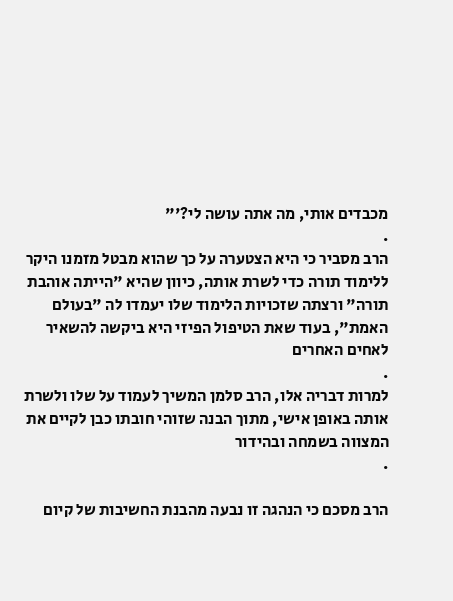מכבדים אותי, מה אתה עושה לי?'"
.
הרב מסביר כי היא הצטערה על כך שהוא מבטל מזמנו היקר ללימוד תורה כדי לשרת אותה, כיוון שהיא "הייתה אוהבת תורה" ורצתה שזכויות הלימוד שלו יעמדו לה "בעולם האמת", בעוד שאת הטיפול הפיזי היא ביקשה להשאיר לאחים האחרים
.
למרות דבריה אלו, הרב סלמן המשיך לעמוד על שלו ולשרת אותה באופן אישי, מתוך הבנה שזוהי חובתו כבן לקיים את המצווה בשמחה ובהידור
.

הרב מסכם כי הנהגה זו נבעה מהבנת החשיבות של קיום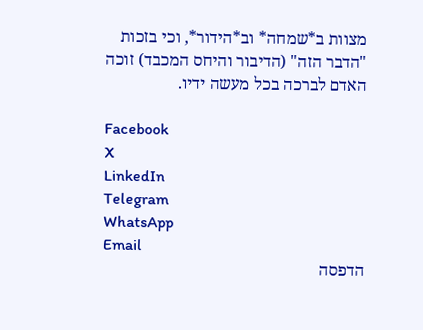מצוות ב*שמחה* וב*הידור*, וכי בזכות "הדבר הזה" (הדיבור והיחס המכבד) זוכה האדם לברכה בכל מעשה ידיו.

Facebook
X
LinkedIn
Telegram
WhatsApp
Email
הדפסה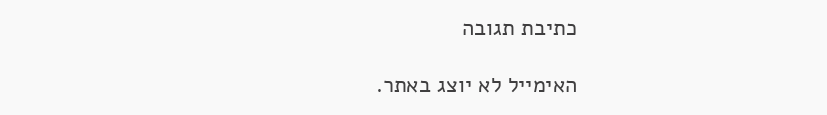כתיבת תגובה

האימייל לא יוצג באתר.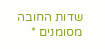שדות החובה מסומנים *